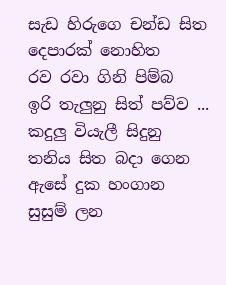සැඩ හිරුගෙ චන්ඩ සිත
දෙපාරක් නොහිත
රව රවා ගිනි පිම්බ
ඉරි තැලුනු සිත් පව්ව ...
කදුලු වියැලී සිදුනු
තනිය සිත බදා ගෙන
ඇසේ දුක හංගාන
සුසුම් ලන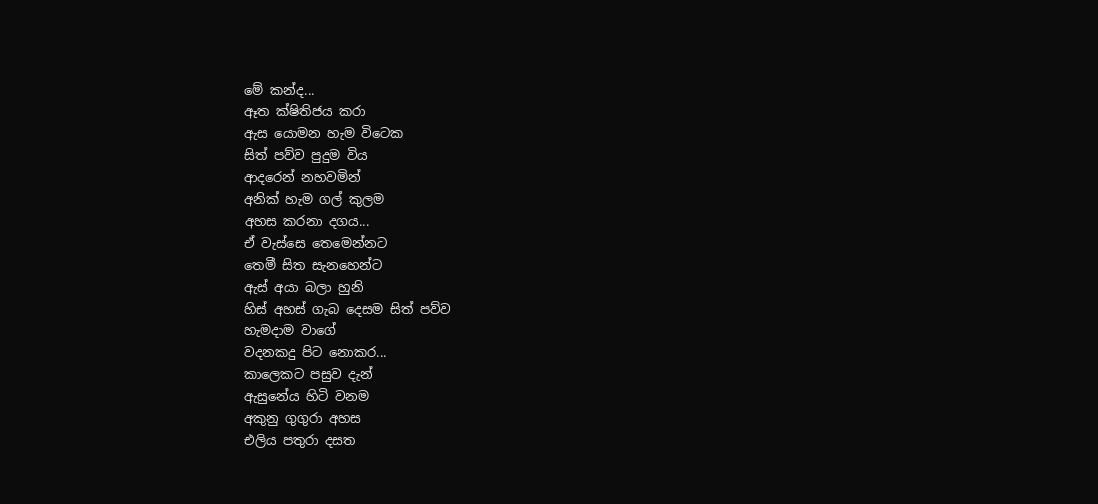මේ කන්ද...
ඈත ක්ෂිතිජය කරා
ඇස යොමන හැම විටෙක
සිත් පව්ව පුදුම විය
ආදරෙන් නහවමින්
අනික් හැම ගල් කුලම
අහස කරනා දගය...
ඒ වැස්සෙ තෙමෙන්නට
තෙමී සිත සැනහෙන්ට
ඇස් අයා බලා හුනි
හිස් අහස් ගැබ දෙසම සිත් පව්ව
හැමදාම වාගේ
වදනකදු පිට නොකර...
කාලෙකට පසුව දැන්
ඇසුනේය හිටි වනම
අකුනු ගුගුරා අහස
එලිය පතුරා දසත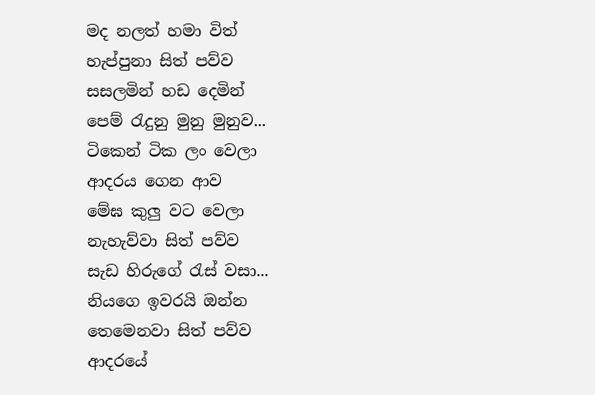මද නලත් හමා විත්
හැප්පුනා සිත් පව්ව
සසලමින් හඩ දෙමින්
පෙම් රැදුනු මුනු මුනුව...
ටිකෙන් ටික ලං වෙලා
ආදරය ගෙන ආව
මේඝ කුලු වට වෙලා
නැහැව්වා සිත් පව්ව
සැඩ හිරුගේ රැස් වසා...
නියගෙ ඉවරයි ඔන්න
තෙමෙනවා සිත් පව්ව
ආදරයේ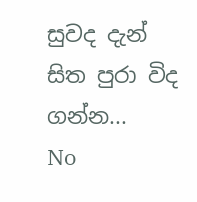සුවද දැන්
සිත පුරා විද ගන්න...
No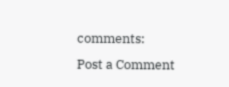comments:
Post a Comment